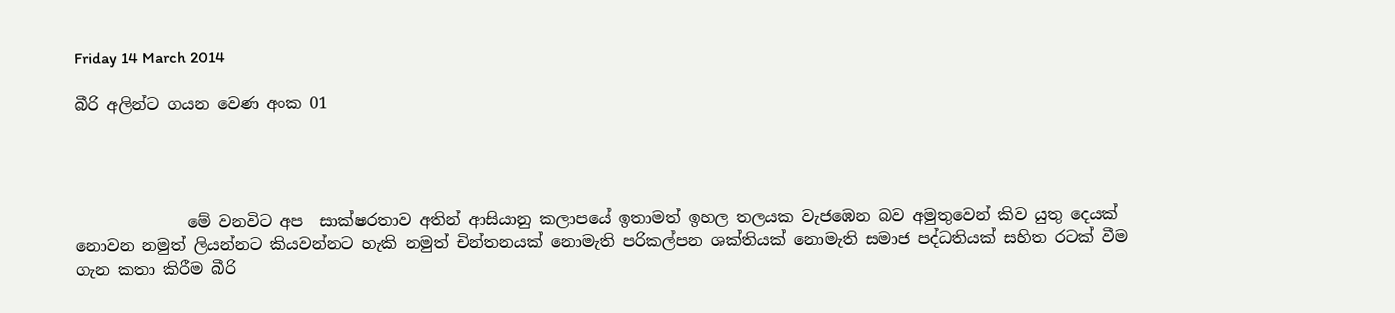Friday 14 March 2014

බීරි අලින්ට ගයන වෙණ අංක 01




              මේ වනවිට අප  සාක්ෂරතාව අතින් ආසියානු කලාපයේ ඉතාමත් ඉහල තලයක වැජඹෙන බව අමුතුවෙන් කිව යුතු දෙයක් නොවන නමුත් ලියන්නට කියවන්නට හැකි නමුත් චින්තනයක් නොමැති පරිකල්පන ශක්තියක් නොමැති සමාජ පද්ධතියක් සහිත රටක් වීම ගැන කතා කිරීම බීරි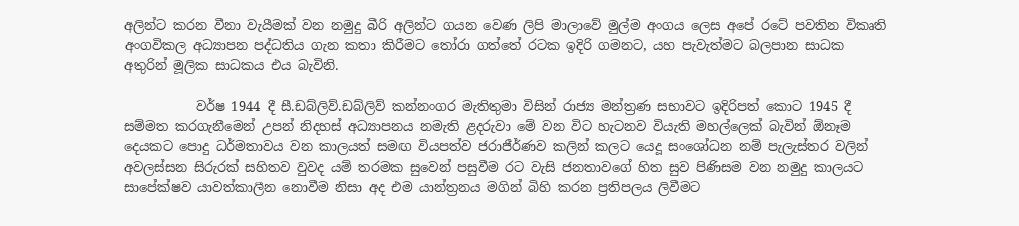අලින්ට කරන වීනා වැයීමක් වන නමුදු බීරි අලින්ට ගයන වෙණ ලිපි මාලාවේ මුල්ම අංගය ලෙස අපේ රටේ පවතින විකෘති අංගවිකල අධ්‍යාපන පද්ධතිය ගැන කතා කිරීමට තෝරා ගත්තේ රටක ඉදිරි ගමනට, යහ පැවැත්මට බලපාන සාධක අතුරින් මූලික සාධකය එය බැවිනි.

           වර්ෂ 1944 දී සී.ඩබ්ලිව්.ඩබ්ලිව් කන්නංගර මැතිතුමා විසින් රාජ්‍ය මන්ත්‍රණ සභාවට ඉදිරිපත් කොට 1945 දී සම්මත කරගැනීමෙන් උපන් නිදහස් අධ්‍යාපනය නමැති ළදරුවා මේ වන විට හැටනව වියැති මහල්ලෙක් බැවින් ඕනෑම දෙයකට පොදු ධර්මතාවය වන කාලයත් සමඟ වියපත්ව ජරාජීර්ණව කලින් කලට යෙදූ සංශෝධන නම් පැලැස්තර වලින්  අවලස්සන සිරුරක් සහිතව වුවද යම් තරමක සුවෙන් පසුවීම රට වැසි ජනතාවගේ හිත සුව පිණිසම වන නමුදු කාලයට සාපේක්ෂව යාවත්කාලීන නොවීම නිසා අද එම යාන්ත්‍රනය මගින් බිහි කරන ප්‍රතිපලය ලිවීමට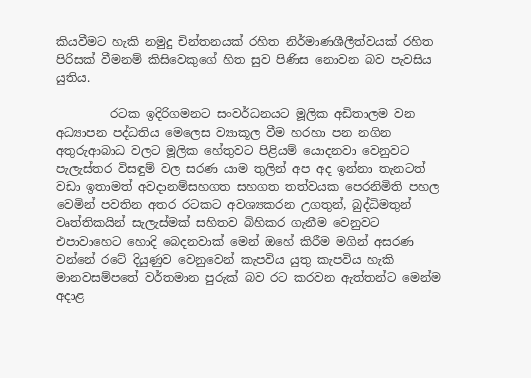කියවීමට හැකි නමුදු චින්තනයක් රහිත නිර්මාණශීලීත්වයක් රහිත පිරිසක් වීමනම් කිසිවෙකුගේ හිත සුව පිණිස නොවන බව පැවසිය යුතිය.

         රටක ඉදිරිගමනට සංවර්ධනයට මූලික අඩිතාලම වන අධ්‍යාපන පද්ධතිය මෙලෙස ව්‍යාකූල වීම හරහා පන නගින අතුරුආබාධ වලට මූලික හේතුවට පිළියම් යොදනවා වෙනුවට පැලැස්තර විසඳුම් වල සරණ යාම තුලින් අප අද ඉන්නා තැනටත් වඩා ඉතාමත් අවදානම්සහගත සහගත තත්වයක පෙරනිමිති පහල වෙමින් පවතින අතර රටකට අවශ්‍යකරන උගතුන්, බුද්ධිමතුන් වෘත්තිකයින් සැලැස්මක් සහිතව බිහිකර ගැනීම වෙනුවට එපාවාහෙට හොදි බෙදනවාක් මෙන් ඔහේ කිරීම මගින් අසරණ වන්නේ රටේ දියුණුව වෙනුවෙන් කැපවිය යුතු කැපවිය හැකි මානවසම්පතේ වර්තමාන පුරුක් බව රට කරවන ඇත්තන්ට මෙන්ම අදාළ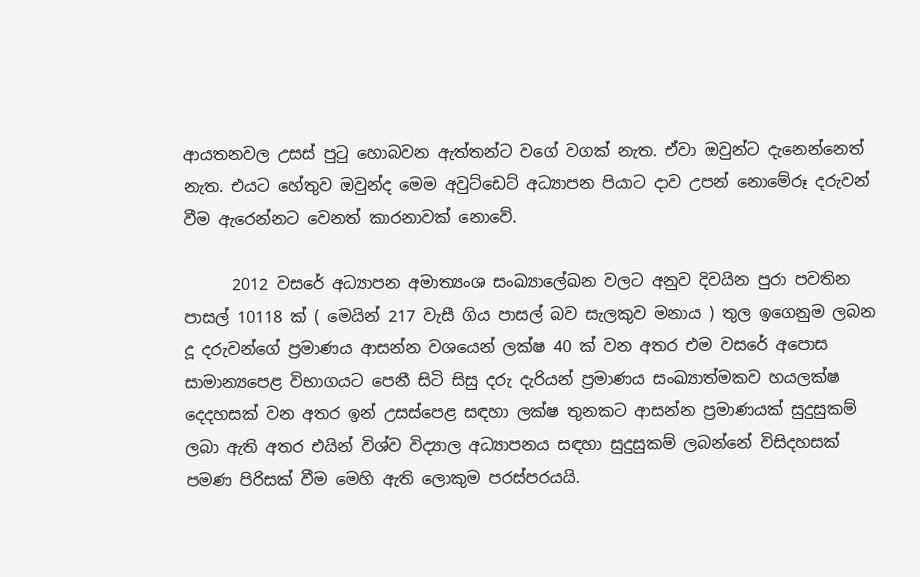ආයතනවල උසස් පුටු හොබවන ඇත්තන්ට වගේ වගක් නැත. ඒවා ඔවුන්ට දැනෙන්නෙත් නැත. එයට හේතුව ඔවුන්ද මෙම අවුට්ඩෙට් අධ්‍යාපන පියාට දාව උපන් නොමේරූ දරුවන් වීම ඇරෙන්නට වෙනත් කාරනාවක් නොවේ.

      2012 වසරේ අධ්‍යාපන අමාත්‍යංශ සංඛ්‍යාලේඛන වලට අනුව දිවයින පුරා පවතින පාසල් 10118 ක් ( මෙයින් 217 වැසී ගිය පාසල් බව සැලකුව මනාය ) තුල ඉගෙනුම ලබන දූ දරුවන්ගේ ප්‍රමාණය ආසන්න වශයෙන් ලක්ෂ 40 ක් වන අතර එම වසරේ අපොස සාමාන්‍යපෙළ විභාගයට පෙනී සිටි සිසු දරු දැරියන් ප්‍රමාණය සංඛ්‍යාත්මකව හයලක්ෂ දෙදහසක් වන අතර ඉන් උසස්පෙළ සඳහා ලක්ෂ තුනකට ආසන්න ප්‍රමාණයක් සුදුසුකම් ලබා ඇති අතර එයින් විශ්ව විද්‍යාල අධ්‍යාපනය සඳහා සුදුසුකම් ලබන්නේ විසිදහසක් පමණ පිරිසක් වීම මෙහි ඇති ලොකුම පරස්පරයයි.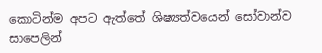කොටින්ම අපට ඇත්තේ ශිෂ්‍යත්වයෙන් සෝවාන්ව සාපෙලින්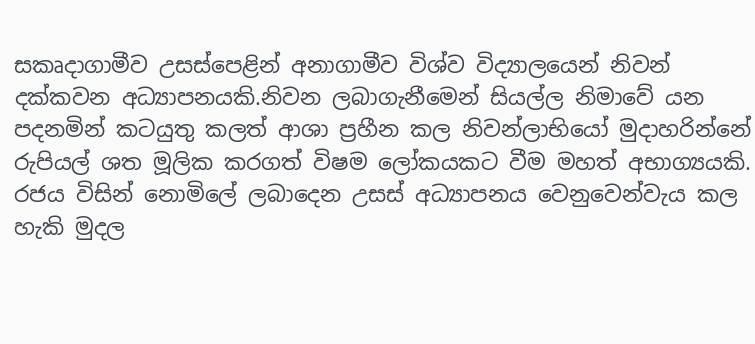සකෘදාගාමීව උසස්පෙළින් අනාගාමීව විශ්ව විද්‍යාලයෙන් නිවන් දක්කවන අධ්‍යාපනයකි.නිවන ලබාගැනීමෙන් සියල්ල නිමාවේ යන පදනමින් කටයුතු කලත් ආශා ප්‍රහීන කල නිවන්ලාභියෝ මුදාහරින්නේ රුපියල් ශත මූලික කරගත් විෂම ලෝකයකට වීම මහත් අභාග්‍යයකි. රජය විසින් නොමිලේ ලබාදෙන උසස් අධ්‍යාපනය වෙනුවෙන්වැය කල හැකි මුදල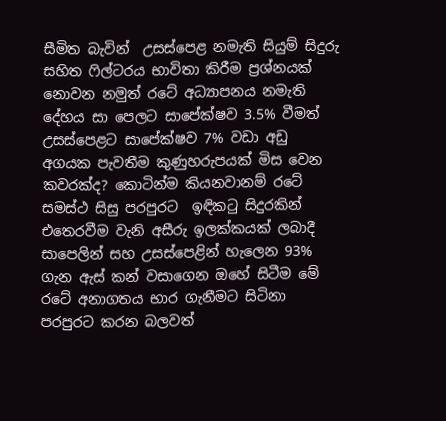සීමිත බැවින්  උසස්පෙළ නමැති සියුම් සිදුරු සහිත ෆිල්ටරය භාවිතා කිරීම ප්‍රශ්නයක් නොවන නමුත් රටේ අධ්‍යාපනය නමැති දේහය සා පෙලට සාපේක්ෂව 3.5% වීමත් උසස්පෙළට සාපේක්ෂව 7% වඩා අඩු අගයක පැවතීම කුණුහරුපයක් මිස වෙන කවරක්ද? කොටින්ම කියනවානම් රටේ සමස්ථ සිසු පරපුරට  ඉඳිකටු සිදුරකින් එතෙරවීම වැනි අසීරු ඉලක්කයක් ලබාදී සාපෙලින් සහ උසස්පෙළින් හැලෙන 93% ගැන ඇස් කන් වසාගෙන ඔහේ සිටීම මේ රටේ අනාගතය භාර ගැනීමට සිටිනා පරපුරට කරන බලවත්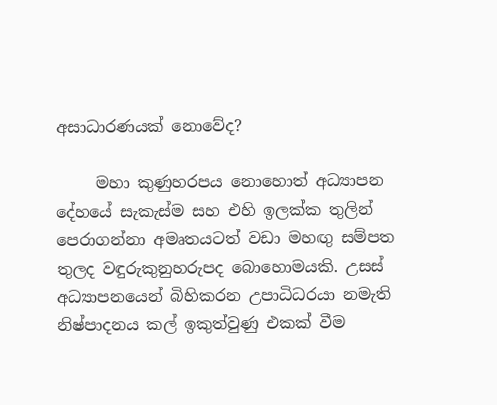අසාධාරණයක් නොවේද?

     මහා කුණුහරපය නොහොත් අධ්‍යාපන දේහයේ සැකැස්ම සහ එහි ඉලක්ක තුලින් පෙරාගන්නා අමෘතයටත් වඩා මහඟු සම්පත තුලද වඳුරුකුනුහරුපද බොහොමයකි. උසස් අධ්‍යාපනයෙන් බිහිකරන උපාධිධරයා නමැති නිෂ්පාදනය කල් ඉකුත්වුණු එකක් වීම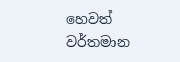හෙවත් වර්තමාන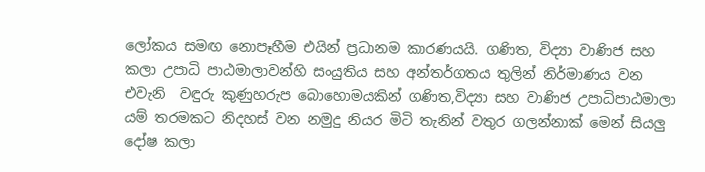ලෝකය සමඟ නොපෑහීම එයින් ප්‍රධානම කාරණයයි. ගණිත, විද්‍යා වාණිජ සහ කලා උපාධි පාඨමාලාවන්හි සංයුතිය සහ අන්තර්ගතය තුලින් නිර්මාණය වන එවැනි  වඳුරු කුණුහරුප බොහොමයකින් ගණිත,විද්‍යා සහ වාණිජ උපාධිපාඨමාලා යම් තරමකට නිදහස් වන නමුදු නියර මිටි තැනින් වතුර ගලන්නාක් මෙන් සියලු දෝෂ කලා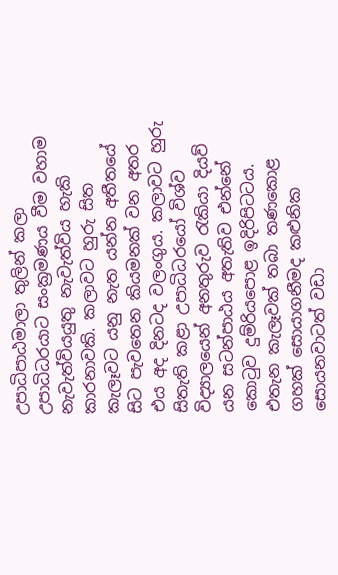උපාධිපාඨමාලා තුලින් කලා උපාධිධරයාට සංක්‍රමණය වීම වහාම නැවැත්වියයුතු නැවැත්විය හැකි කාරනාවකි. කලාවට හුරු සිත කැලෑවට යනු නැත යන්න අතීතයේ සිට පැවතෙන කියමනක් වන අතර එය අද දිනටද වලංගුය. කලාවට හුරු සිතැති කළා උපාධිධරයෝ විශ්ව විද්‍යාලයෙන් අනතුරුව රැකියා දියව් යන සටන්පාඨය අතැතිව එන්නේ කොටුව දුම්රියපොළ ඉදිරිපිටටය. එතැන කැලෑවක් තබා තණකොළ ගහක් සොයාගනීමද කළුනික සොයනවාටත් වඩා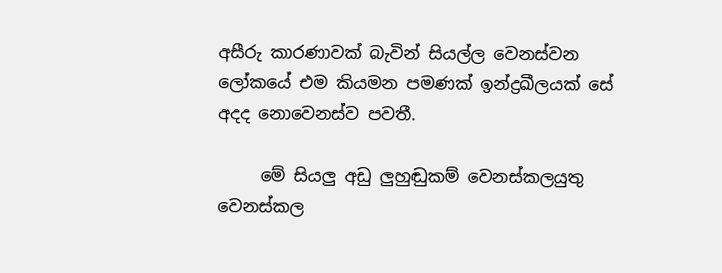අසීරු කාරණාවක් බැවින් සියල්ල වෙනස්වන ලෝකයේ එම කියමන පමණක් ඉන්ද්‍රඛීලයක් සේ අදද නොවෙනස්ව පවතී.

     මේ සියලු අඩු ලුහුඬුකම් වෙනස්කලයුතු වෙනස්කල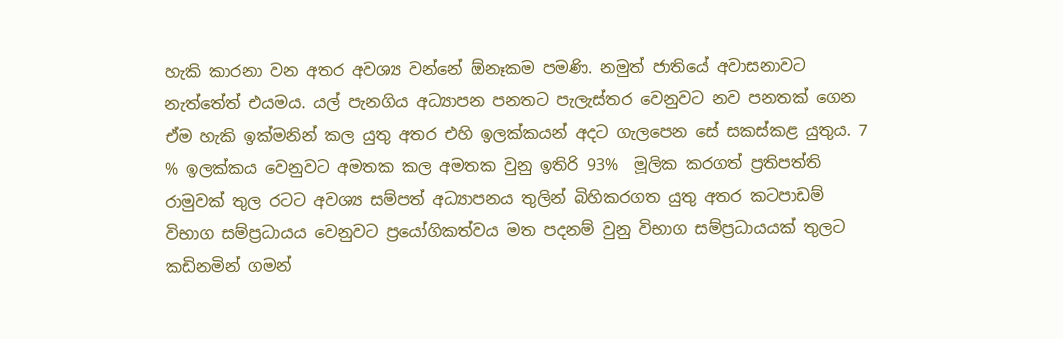හැකි කාරනා වන අතර අවශ්‍ය වන්නේ ඕනෑකම පමණි. නමුත් ජාතියේ අවාසනාවට නැත්තේත් එයමය. යල් පැනගිය අධ්‍යාපන පනතට පැලැස්තර වෙනුවට නව පනතක් ගෙන ඒම හැකි ඉක්මනින් කල යුතු අතර එහි ඉලක්කයන් අදට ගැලපෙන සේ සකස්කළ යුතුය. 7 % ඉලක්කය වෙනුවට අමතක කල අමතක වුනු ඉතිරි 93%  මූලික කරගත් ප්‍රතිපත්ති රාමුවක් තුල රටට අවශ්‍ය සම්පත් අධ්‍යාපනය තුලින් බිහිකරගත යුතු අතර කටපාඩම් විභාග සම්ප්‍රධායය වෙනුවට ප්‍රයෝගිකත්වය මත පදනම් වුනු විභාග සම්ප්‍රධායයක් තුලට කඩිනමින් ගමන්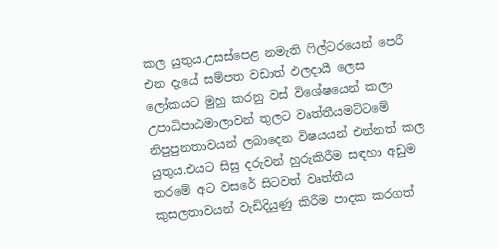කල යුතුය.උසස්පෙළ නමැති ෆිල්ටරයෙන් පෙරී එන දැයේ සම්පත වඩාත් ඵලදායී ලෙස ලෝකයට මුහු කරනු වස් විශේෂයෙන් කලා උපාධිපාඨමාලාවන් තුලට වෘත්තීයමට්ටමේ නිපුපුනතාවයන් ලබාදෙන විෂයයන් එන්නත් කල යුතුය.එයට සිසු දරුවන් හුරුකිරීම සඳහා අඩුම තරමේ අට වසරේ සිටවත් වෘත්තීය කුසලතාවයන් වැඩිදියුණු කිරීම පාදක කරගත්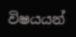විෂයයන්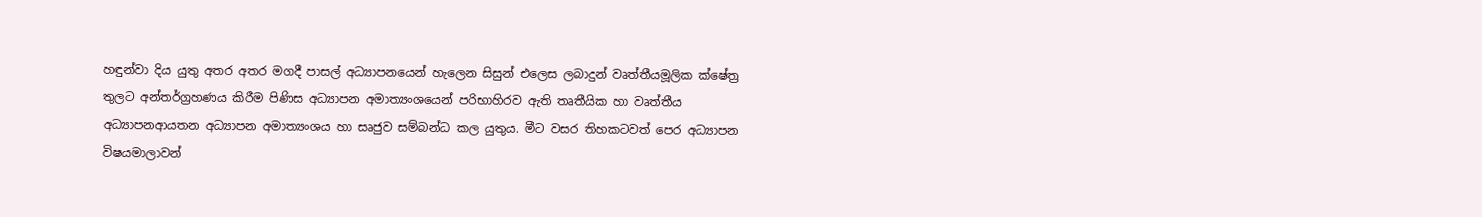හඳුන්වා දිය යුතු අතර අතර මගදී පාසල් අධ්‍යාපනයෙන් හැලෙන සිසුන් එලෙස ලබාදුන් වෘත්තීයමූලික ක්ෂේත්‍ර තුලට අන්තර්ග්‍රහණය කිරීම පිණිස අධ්‍යාපන අමාත්‍යංශයෙන් පරිභාහිරව ඇති තෘතීයික හා වෘත්තීය අධ්‍යාපනආයතන අධ්‍යාපන අමාත්‍යංශය හා සෘජුව සම්බන්ධ කල යුතුය. මීට වසර තිහකටවත් පෙර අධ්‍යාපන විෂයමාලාවන්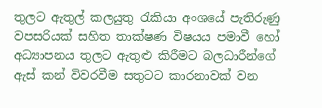තුලට ඇතුල් කලයුතු රැකියා අංශයේ පැතිරුණු වපසරියක් සහිත තාක්ෂණ විෂයය පමාවී හෝ අධ්‍යාපනය තුලට ඇතුළු කිරීමට බලධාරීන්ගේ ඇස් කන් විවරවීම සතුටට කාරනාවක් වන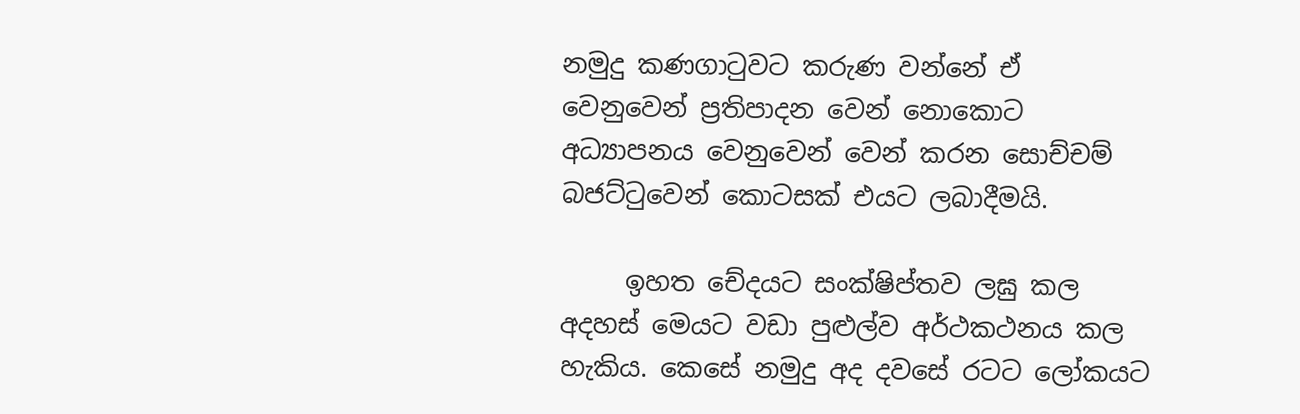නමුදු කණගාටුවට කරුණ වන්නේ ඒ වෙනුවෙන් ප්‍රතිපාදන වෙන් නොකොට අධ්‍යාපනය වෙනුවෙන් වෙන් කරන සොච්චම් බජට්ටුවෙන් කොටසක් එයට ලබාදීමයි.

     ඉහත චේදයට සංක්ෂිප්තව ලඝු කල අදහස් මෙයට වඩා පුළුල්ව අර්ථකථනය කල හැකිය. කෙසේ නමුදු අද දවසේ රටට ලෝකයට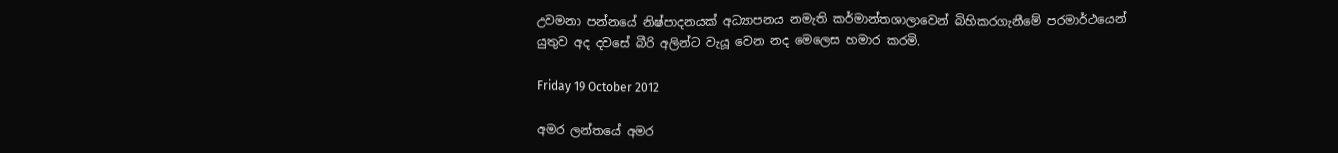උවමනා පන්නයේ නිෂ්පාදනයක් අධ්‍යාපනය නමැති කර්මාන්තශාලාවෙන් බිහිකරගැනීමේ පරමාර්ථයෙන් යුතුව අද දවසේ බීරි අලින්ට වැයූ වෙන නද මෙලෙස හමාර කරමි.

Friday 19 October 2012

අමර ලන්තයේ අමර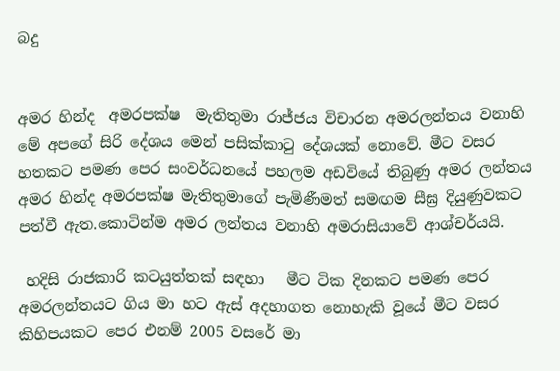බදු


අමර හින්ද  අමරපක්ෂ  මැතිතුමා රාජ්ජය විචාරන අමරලන්තය වනාහි  මේ අපගේ සිරි දේශය මෙන් පසික්කාටු දේශයක් නොවේ. මීට වසර හතකට පමණ පෙර සංවර්ධනයේ පහලම අඩවියේ තිබුණු අමර ලන්තය අමර හින්ද අමරපක්ෂ මැතිතුමාගේ පැමිණීමත් සමඟම සීඝ්‍ර දියුණුවකට පත්වී ඇත.කොටින්ම අමර ලන්තය වනාහි අමරාසියාවේ ආශ්චර්යයි.

 හදිසි රාජකාරි කටයුත්තක් සඳහා   මීට ටික දිනකට පමණ පෙර අමරලන්තයට ගිය මා හට ඇස් අදහාගත නොහැකි වූයේ මීට වසර කිහිපයකට පෙර එනම් 2005 වසරේ මා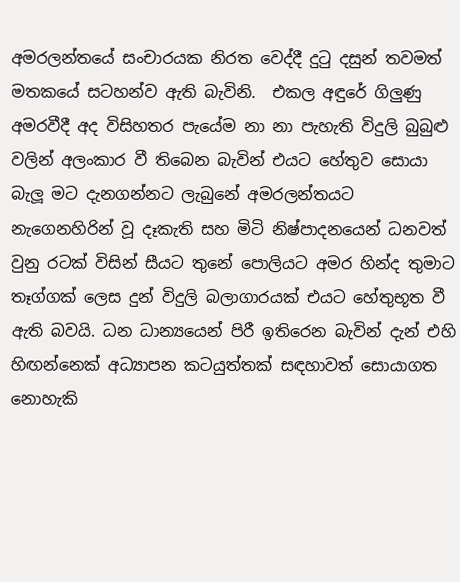අමරලන්තයේ සංචාරයක නිරත වෙද්දී දුටු දසුන් තවමත් මතකයේ සටහන්ව ඇති බැවිනි.  එකල අඳුරේ ගිලුණු අමරවීදී අද විසිහතර පැයේම නා නා පැහැති විදුලි බුබුළු වලින් අලංකාර වී තිබෙන බැවින් එයට හේතුව සොයා බැලූ මට දැනගන්නට ලැබුනේ අමරලන්තයට නැගෙනහිරින් වූ දෑකැති සහ මිටි නිෂ්පාදනයෙන් ධනවත් වුනු රටක් විසින් සීයට තුනේ පොලියට අමර හින්ද තුමාට තෑග්ගක් ලෙස දුන් විදුලි බලාගාරයක් එයට හේතුභූත වී ඇති බවයි. ධන ධාන්‍යයෙන් පිරී ඉතිරෙන බැවින් දැන් එහි හිඟන්නෙක් අධ්‍යාපන කටයුත්තක් සඳහාවත් සොයාගත නොහැකි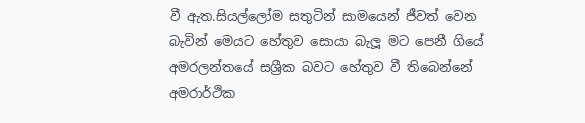වී ඇත.සියල්ලෝම සතුටින් සාමයෙන් ජීවත් වෙන බැවින් මෙයට හේතුව සොයා බැලූ මට පෙනී ගියේ  අමරලන්තයේ සශ්‍රීක බවට හේතුව වී තිබෙන්නේ අමරාර්ථික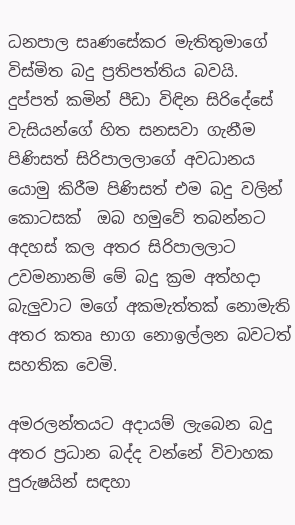ධනපාල සෘණසේකර මැතිතුමාගේ විස්මිත බදු ප්‍රතිපත්තිය බවයි. දුප්පත් කමින් පීඩා විඳින සිරිදේසේ වැසියන්ගේ හිත සනසවා ගැනීම පිණිසත් සිරිපාලලාගේ අවධානය යොමු කිරීම පිණිසත් එම බදු වලින් කොටසක්  ඔබ හමුවේ තබන්නට අදහස් කල අතර සිරිපාලලාට උවමනානම් මේ බදු ක්‍රම අත්හදා බැලුවාට මගේ අකමැත්තක් නොමැති අතර කතෘ භාග නොඉල්ලන බවටත් සහතික වෙමි.

අමරලන්තයට අදායම් ලැබෙන බදු අතර ප්‍රධාන බද්ද වන්නේ විවාහක පුරුෂයින් සඳහා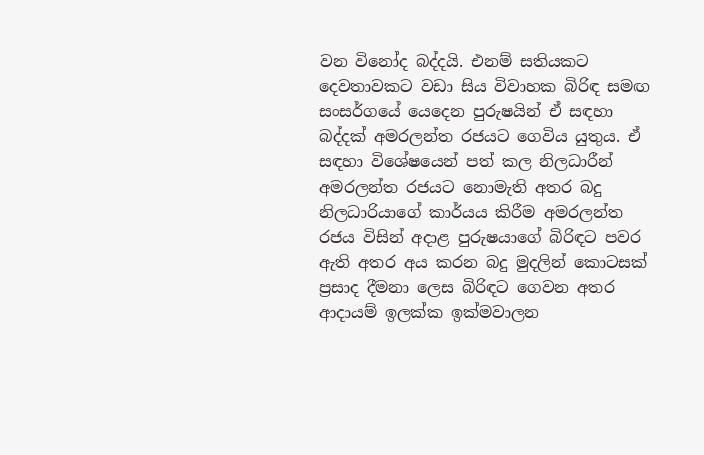වන විනෝද බද්දයි. එනම් සතියකට දෙවතාවකට වඩා සිය විවාහක බිරිඳ සමඟ සංසර්ගයේ යෙදෙන පුරුෂයින් ඒ සඳහා බද්දක් අමරලන්ත රජයට ගෙවිය යුතුය. ඒ සඳහා විශේෂයෙන් පත් කල නිලධාරීන් අමරලන්ත රජයට නොමැති අතර බදු නිලධාරියාගේ කාර්යය කිරීම අමරලන්ත රජය විසින් අදාළ පුරුෂයාගේ බිරිඳට පවර ඇති අතර අය කරන බදු මුදලින් කොටසක් ප්‍රසාද දීමනා ලෙස බිරිඳට ගෙවන අතර ආදායම් ඉලක්ක ඉක්මවාලන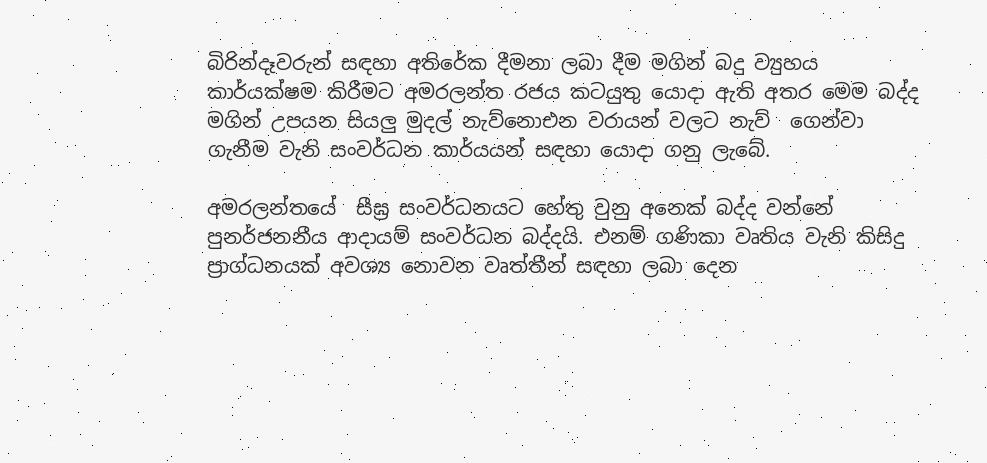බිරින්දෑවරුන් සඳහා අතිරේක දීමනා ලබා දීම මගින් බදු ව්‍යුහය කාර්යක්ෂම කිරීමට අමරලන්ත රජය කටයුතු යොදා ඇති අතර මෙම බද්ද මගින් උපයන සියලු මුදල් නැව්නොඑන වරායන් වලට නැව්  ගෙන්වා ගැනීම වැනි සංවර්ධන කාර්යයන් සඳහා යොදා ගනු ලැබේ.

අමරලන්තයේ  සීඝ්‍ර සංවර්ධනයට හේතු වුනු අනෙක් බද්ද වන්නේ පුනර්ජනනීය ආදායම් සංවර්ධන බද්දයි. එනම් ගණිකා වෘතිය වැනි කිසිදු ප්‍රාග්ධනයක් අවශ්‍ය නොවන වෘත්තීන් සඳහා ලබා දෙන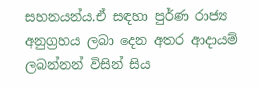සහනයන්ය.ඒ සඳහා පුර්ණ රාජ්‍ය අනුග්‍රහය ලබා දෙන අතර ආදායම් ලබන්නන් විසින් සිය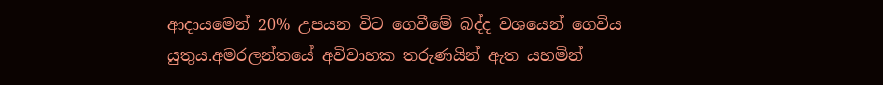ආදායමෙන් 20% උපයන විට ගෙවීමේ බද්ද වශයෙන් ගෙවිය යුතුය.අමරලන්තයේ අවිවාහක තරුණයින් ඇත යහමින්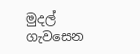මුදල් ගැවසෙන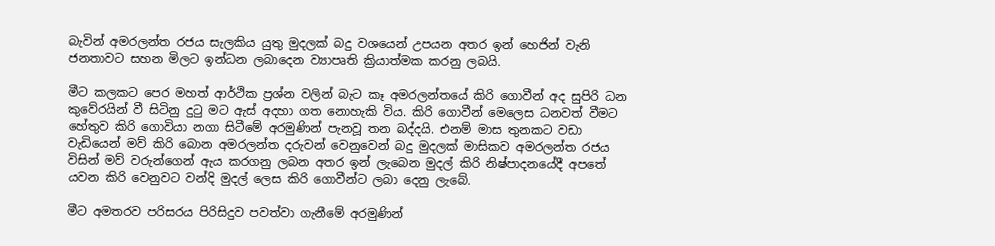බැවින් අමරලන්ත රජය සැලකිය යුතු මුදලක් බදු වශයෙන් උපයන අතර ඉන් හෙජින් වැනි ජනතාවට සහන මිලට ඉන්ධන ලබාදෙන ව්‍යාපෘති ක්‍රියාත්මක කරනු ලබයි.

මීට කලකට පෙර මහත් ආර්ථික ප්‍රශ්න වලින් බැට කෑ අමරලන්තයේ කිරි ගොවීන් අද සුපිරි ධන කුවේරයින් වී සිටිනු දුටු මට ඇස් අදහා ගත නොහැකි විය. කිරි ගොවීන් මෙලෙස ධනවත් වීමට හේතුව කිරි ගොවියා නගා සිටීමේ අරමුණින් පැනවූ තන බද්දයි. එනම් මාස තුනකට වඩා වැඩියෙන් මව් කිරි බොන අමරලන්ත දරුවන් වෙනුවෙන් බදු මුදලක් මාසිකව අමරලන්ත රජය විසින් මව් වරුන්ගෙන් ඇය කරගනු ලබන අතර ඉන් ලැබෙන මුදල් කිරි නිෂ්පාදනයේදී අපතේ යවන කිරි වෙනුවට වන්දි මුදල් ලෙස කිරි ගොවීන්ට ලබා දෙනු ලැබේ.

මීට අමතරව පරිසරය පිරිසිදුව පවත්වා ගැනීමේ අරමුණින්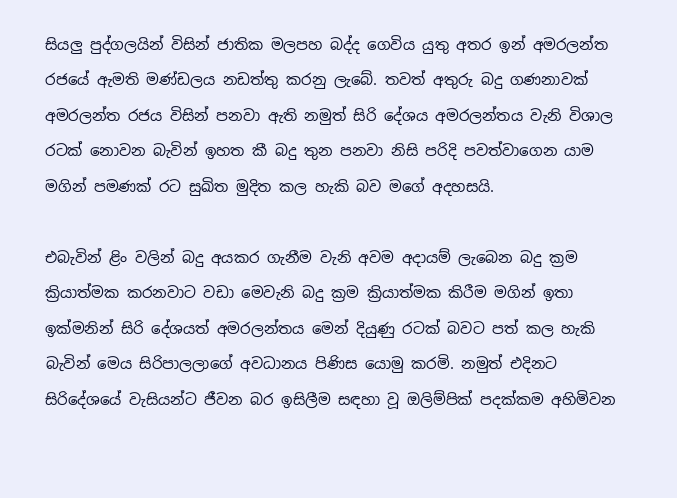සියලු පුද්ගලයින් විසින් ජාතික මලපහ බද්ද ගෙවිය යුතු අතර ඉන් අමරලන්ත රජයේ ඇමති මණ්ඩලය නඩත්තු කරනු ලැබේ. තවත් අතුරු බදු ගණනාවක් අමරලන්ත රජය විසින් පනවා ඇති නමුත් සිරි දේශය අමරලන්තය වැනි විශාල රටක් නොවන බැවින් ඉහත කී බදු තුන පනවා නිසි පරිදි පවත්වාගෙන යාම මගින් පමණක් රට සුඛිත මුදිත කල හැකි බව මගේ අදහසයි.

එබැවින් ළිං වලින් බදු අයකර ගැනීම වැනි අවම අදායම් ලැබෙන බදු ක්‍රම ක්‍රියාත්මක කරනවාට වඩා මෙවැනි බදු ක්‍රම ක්‍රියාත්මක කිරීම මගින් ඉතා ඉක්මනින් සිරි දේශයත් අමරලන්තය මෙන් දියුණු රටක් බවට පත් කල හැකි  බැවින් මෙය සිරිපාලලාගේ අවධානය පිණිස යොමු කරමි. නමුත් එදිනට  සිරිදේශයේ වැසියන්ට ජීවන බර ඉසිලීම සඳහා වූ ඔලිම්පික් පදක්කම අහිමිවන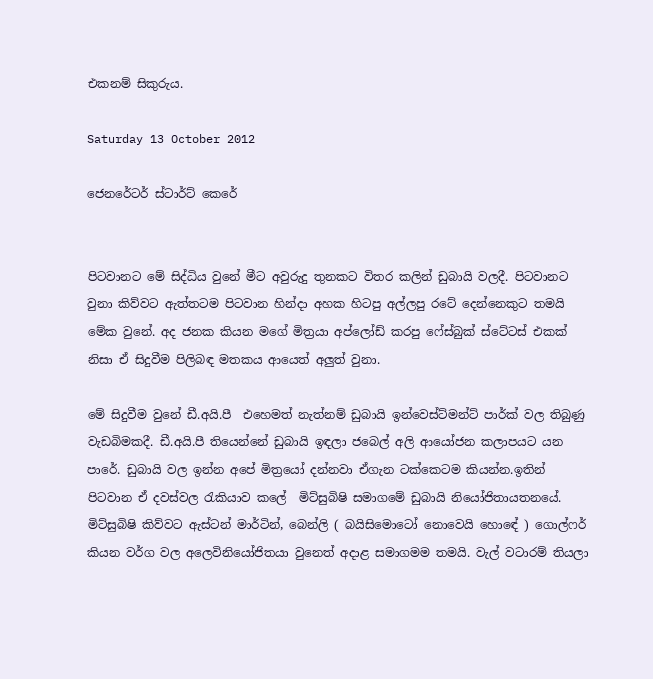එකනම් සිකුරුය.

Saturday 13 October 2012

ජෙනරේටර් ස්ටාර්ට් කෙරේ


පිටවානට මේ සිද්ධිය වුනේ මීට අවුරුදු තුනකට විතර කලින් ඩුබායි වලදී. පිටවානට වුනා කිව්වට ඇත්තටම පිටවාන හින්දා අහක හිටපු අල්ලපු රටේ දෙන්නෙකුට තමයි මේක වුනේ. අද ජනක කියන මගේ මිත්‍රයා අප්ලෝඩ් කරපු ෆේස්බුක් ස්ටේටස් එකක් නිසා ඒ සිදුවීම පිලිබඳ මතකය ආයෙත් අලුත් වුනා.

මේ සිදුවීම වුනේ ඩී.අයි.පී  එහෙමත් නැත්නම් ඩුබායි ඉන්වෙස්ට්මන්ට් පාර්ක් වල තිබුණු වැඩබිමකදී. ඩී.අයි.පී තියෙන්නේ ඩුබායි ඉඳලා ජබෙල් අලි ආයෝජන කලාපයට යන පාරේ. ඩුබායි වල ඉන්න අපේ මිත්‍රයෝ දන්නවා ඒගැන ටක්කෙටම කියන්න.ඉතින් පිටවාන ඒ දවස්වල රැකියාව කලේ  මිට්සුබිෂි සමාගමේ ඩුබායි නියෝජිතායතනයේ. මිට්සුබිෂි කිව්වට ඇස්ටන් මාර්ටින්, බෙන්ලි ( බයිසිමොටෝ නොවෙයි හොඳේ ) ගොල්ෆර්  කියන වර්ග වල අලෙවිනියෝජිතයා වුනෙත් අදාළ සමාගමම තමයි. වැල් වටාරම් තියලා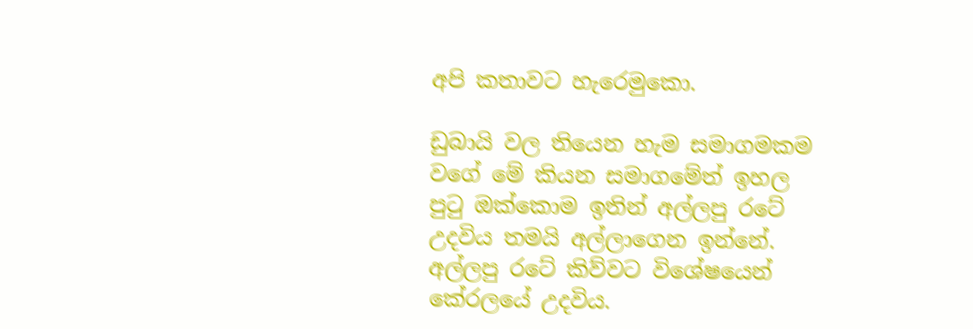අපි කතාවට හැරෙමුකො.

ඩුබායි වල තියෙන හැම සමාගමකම වගේ මේ කියන සමාගමේත් ඉහල පුටු ඔක්කොම ඉතින් අල්ලපු රටේ උදවිය තමයි අල්ලාගෙන ඉන්නේ. අල්ලපු රටේ කිව්වට විශේෂයෙන් කේරලයේ උදවිය.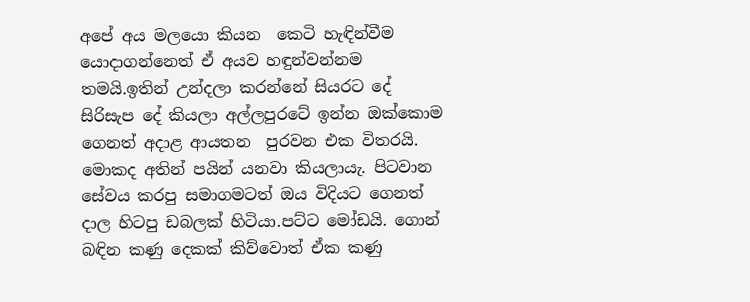අපේ අය මලයො කියන  කෙටි හැඳින්වීම යොදාගන්නෙත් ඒ අයව හඳුන්වන්නම තමයි.ඉතින් උන්දලා කරන්නේ සියරට දේ සිරිසැප දේ කියලා අල්ලපුරටේ ඉන්න ඔක්කොම ගෙනත් අදාළ ආයතන  පුරවන එක විතරයි. මොකද අතින් පයින් යනවා කියලායැ. පිටවාන සේවය කරපු සමාගමටත් ඔය විදියට ගෙනත් දාල හිටපු ඩබලක් හිටියා.පට්ට මෝඩයි. ගොන් බඳින කණු දෙකක් කිව්වොත් ඒක කණු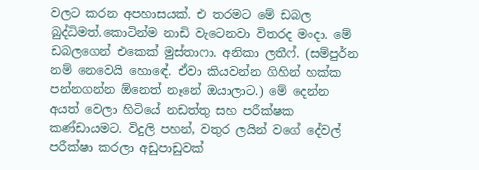වලට කරන අපහාසයක්. එ තරමට මේ ඩබල බුද්ධිමත්.කොටින්ම නාඩි වැටෙනවා විතරද මංදා. මේ ඩබලගෙන් එකෙක් මුස්තාෆා. අනිකා ලතීෆ්. (සම්පුර්න නම් නෙවෙයි හොඳේ. ඒවා කියවන්න ගිහින් හක්ක පන්නගන්න ඕනෙත් නෑනේ ඔයාලාට.) මේ දෙන්න අයත් වෙලා හිටියේ නඩත්තු සහ පරීක්ෂක කණ්ඩායමට. විදුලි පහන්, වතුර ලයින් වගේ දේවල් පරීක්ෂා කරලා අඩුපාඩුවක්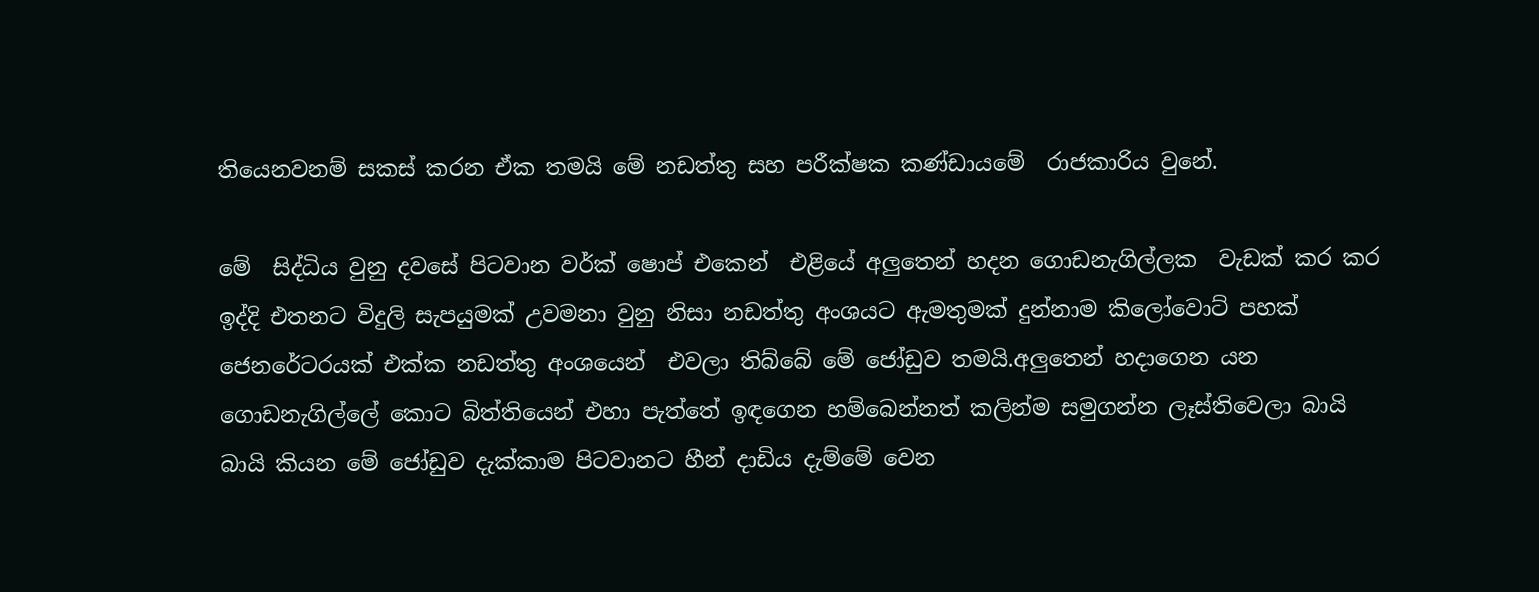තියෙනවනම් සකස් කරන ඒක තමයි මේ නඩත්තු සහ පරීක්ෂක කණ්ඩායමේ  රාජකාරිය වුනේ.

මේ  සිද්ධිය වුනු දවසේ පිටවාන වර්ක් ෂොප් එකෙන්  එළියේ අලුතෙන් හදන ගොඩනැගිල්ලක  වැඩක් කර කර ඉද්දි එතනට විදුලි සැපයුමක් උවමනා වුනු නිසා නඩත්තු අංශයට ඇමතුමක් දුන්නාම කිලෝවොට් පහක් ජෙනරේටරයක් එක්ක නඩත්තු අංශයෙන්  එවලා තිබ්බේ මේ ජෝඩුව තමයි.අලුතෙන් හදාගෙන යන ගොඩනැගිල්ලේ කොට බිත්තියෙන් එහා පැත්තේ ඉඳගෙන හම්බෙන්නත් කලින්ම සමුගන්න ලෑස්තිවෙලා බායි බායි කියන මේ ජෝඩුව දැක්කාම පිටවානට හීන් දාඩිය දැම්මේ වෙන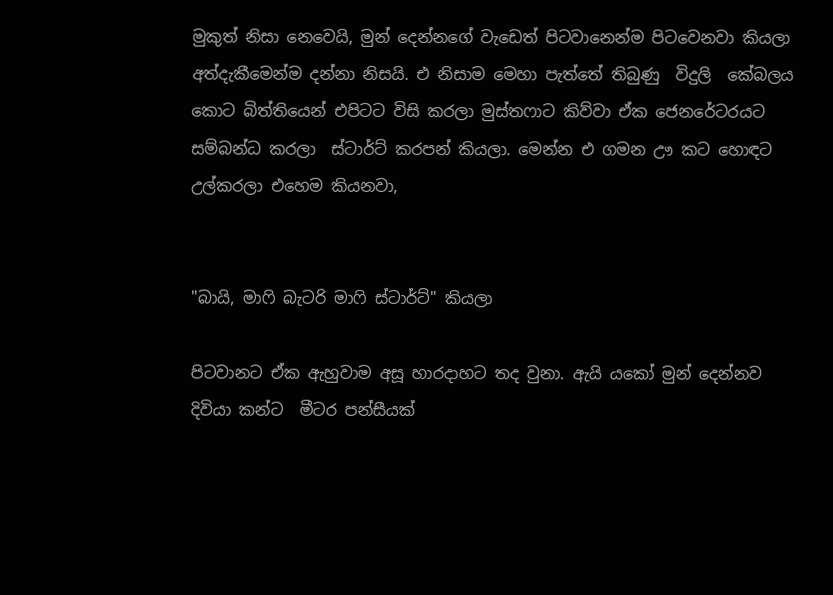මුකුත් නිසා නෙවෙයි, මුන් දෙන්නගේ වැඩෙත් පිටවානෙන්ම පිටවෙනවා කියලා අත්දැකීමෙන්ම දන්නා නිසයි. එ නිසාම මෙහා පැත්තේ තිබුණු  විදුලි  කේබලය කොට බිත්තියෙන් එපිටට විසි කරලා මුස්තෆාට කිව්වා ඒක ජෙනරේටරයට සම්බන්ධ කරලා  ස්ටාර්ට් කරපන් කියලා. මෙන්න එ ගමන ඌ කට හොඳට උල්කරලා එහෙම කියනවා,


"බායි, මාෆි බැටරි මාෆි ස්ටාර්ට්" කියලා

පිටවානට ඒක ඇහුවාම අසූ හාරදාහට තද වුනා. ඇයි යකෝ මුන් දෙන්නව දිවියා කන්ට  මීටර පන්සීයක්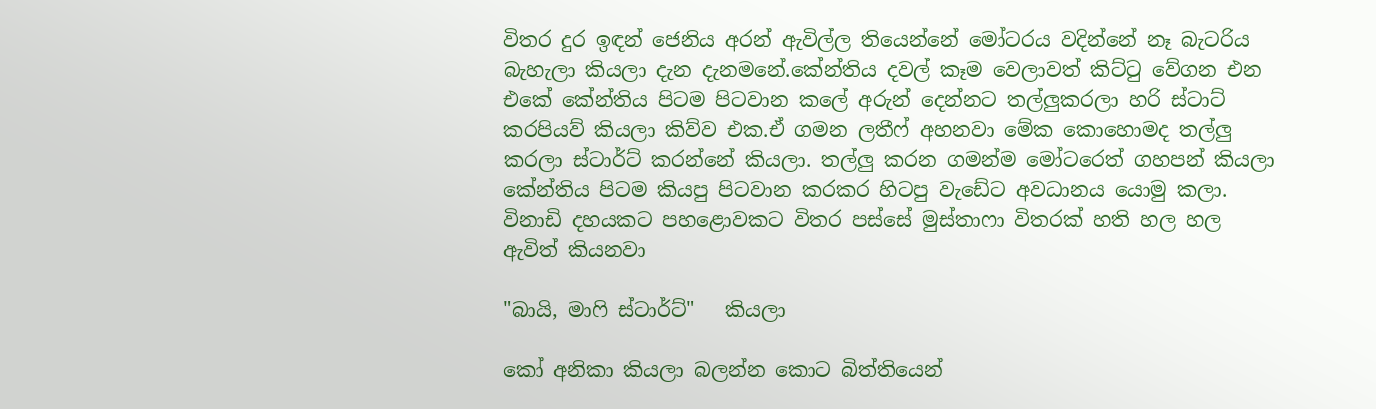විතර දුර ඉඳන් ජෙනිය අරන් ඇවිල්ල තියෙන්නේ මෝටරය වදින්නේ නෑ බැටරිය බැහැලා කියලා දැන දැනමනේ.කේන්තිය දවල් කෑම වෙලාවත් කිට්ටු වේගන එන එකේ කේන්තිය පිටම පිටවාන කලේ අරුන් දෙන්නට තල්ලුකරලා හරි ස්ටාට් කරපියව් කියලා කිව්ව එක.ඒ ගමන ලතීෆ් අහනවා මේක කොහොමද තල්ලු කරලා ස්ටාර්ට් කරන්නේ කියලා. තල්ලු කරන ගමන්ම මෝටරෙත් ගහපන් කියලා කේන්තිය පිටම කියපු පිටවාන කරකර හිටපු වැඩේට අවධානය යොමු කලා. විනාඩි දහයකට පහළොවකට විතර පස්සේ මුස්තාෆා විතරක් හති හල හල ඇවිත් කියනවා

"බායි, මාෆි ස්ටාර්ට්"   කියලා

කෝ අනිකා කියලා බලන්න කොට බිත්තියෙන්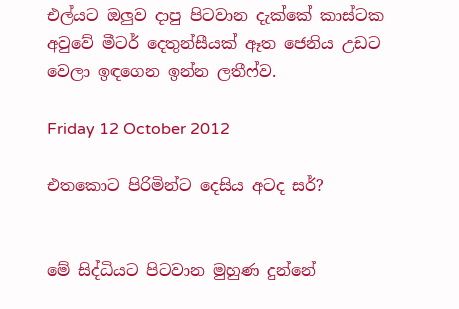එල්යට ඔලුව දාපු පිටවාන දැක්කේ කාස්ටක අවුවේ මීටර් දෙතුන්සීයක් ඈත ජෙනිය උඩට වෙලා ඉඳගෙන ඉන්න ලතීෆ්ව.

Friday 12 October 2012

එතකොට පිරිමින්ට දෙසිය අටද සර්?


මේ සිද්ධියට පිටවාන මුහුණ දුන්නේ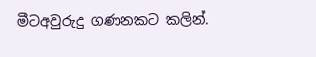මීටඅවුරුදු ගණනකට කලින්.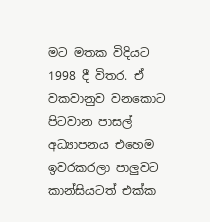මට මතක විදියට 1998 දී විතර. ඒ වකවානුව වනකොට පිටවාන පාසල් අධ්‍යාපනය එහෙම ඉවරකරලා පාලුවට කාන්සියටත් එක්ක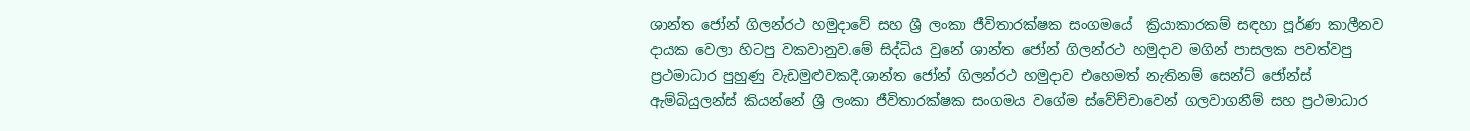ශාන්ත ජෝන් ගිලන්රථ හමුදාවේ සහ ශ්‍රී ලංකා ජීවිතාරක්ෂක සංගමයේ  ක්‍රියාකාරකම් සඳහා පූර්ණ කාලීනව දායක වෙලා හිටපු වකවානුව.මේ සිද්ධිය වුනේ ශාන්ත ජෝන් ගිලන්රථ හමුදාව මගින් පාසලක පවත්වපු ප්‍රථමාධාර පුහුණු වැඩමුළුවකදී.ශාන්ත ජෝන් ගිලන්රථ හමුදාව එහෙමත් නැතිනම් සෙන්ට් ජෝන්ස් ඇම්බියුලන්ස් කියන්නේ ශ්‍රී ලංකා ජීවිතාරක්ෂක සංගමය වගේම ස්වේච්චාවෙන් ගලවාගනීම් සහ ප්‍රථමාධාර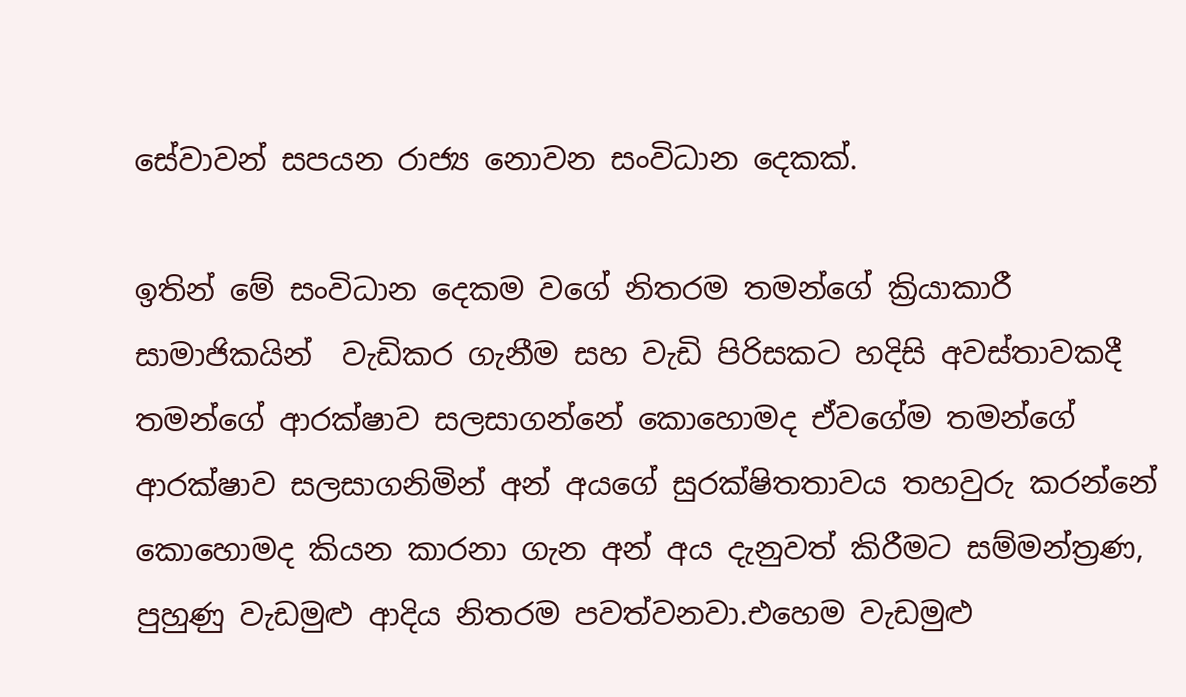සේවාවන් සපයන රාජ්‍ය නොවන සංවිධාන දෙකක්.

ඉතින් මේ සංවිධාන දෙකම වගේ නිතරම තමන්ගේ ක්‍රියාකාරී සාමාජිකයින්  වැඩිකර ගැනීම සහ වැඩි පිරිසකට හදිසි අවස්තාවකදී තමන්ගේ ආරක්ෂාව සලසාගන්නේ කොහොමද ඒවගේම තමන්ගේ ආරක්ෂාව සලසාගනිමින් අන් අයගේ සුරක්ෂිතතාවය තහවුරු කරන්නේ කොහොමද කියන කාරනා ගැන අන් අය දැනුවත් කිරීමට සම්මන්ත්‍රණ, පුහුණු වැඩමුළු ආදිය නිතරම පවත්වනවා.එහෙම වැඩමුළු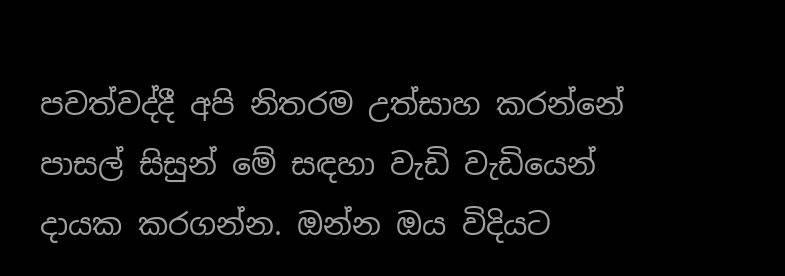පවත්වද්දී අපි නිතරම උත්සාහ කරන්නේ පාසල් සිසුන් මේ සඳහා වැඩි වැඩියෙන් දායක කරගන්න. ඔන්න ඔය විදියට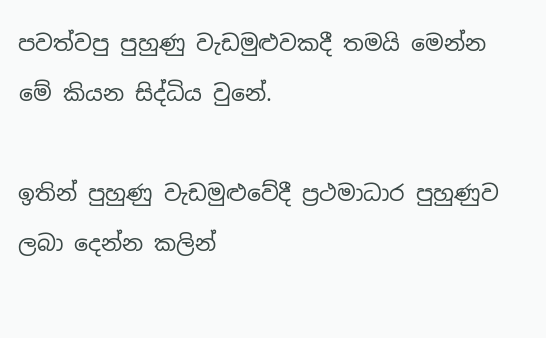පවත්වපු පුහුණු වැඩමුළුවකදී තමයි මෙන්න මේ කියන සිද්ධිය වුනේ.

ඉතින් පුහුණු වැඩමුළුවේදී ප්‍රථමාධාර පුහුණුව ලබා දෙන්න කලින්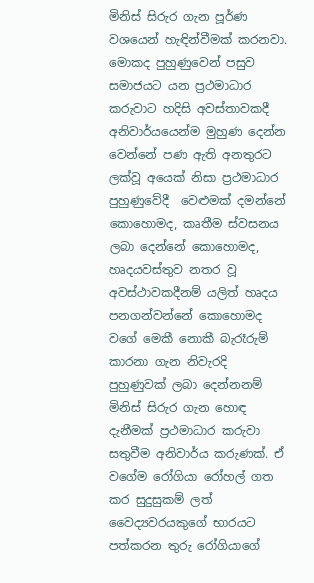මිනිස් සිරුර ගැන පූර්ණ වශයෙන් හැඳින්වීමක් කරනවා. මොකද පුහුණුවෙන් පසුව සමාජයට යන ප්‍රථමාධාර කරුවාට හදිසි අවස්තාවකදී අනිවාර්යයෙන්ම මුහුණ දෙන්න වෙන්නේ පණ ඇති අනතුරට ලක්වූ අයෙක් නිසා ප්‍රථමාධාර පුහුණුවේදී  වෙළුමක් දමන්නේ කොහොමද, කෘතීම ස්වසනය ලබා දෙන්නේ කොහොමද, හෘදයවස්තුව නතර වූ අවස්ථාවකදීනම් යලිත් හෘදය පනගන්වන්නේ කොහොමද වගේ මෙකී නොකී බැරෑරුම් කාරනා ගැන නිවැරදි පුහුණුවක් ලබා දෙන්නනම් මිනිස් සිරුර ගැන හොඳ දැනීමක් ප්‍රථමාධාර කරුවා සතුවීම අනිවාර්ය කරුණක්. ඒ වගේම රෝගියා රෝහල් ගත කර සුදුසුකම් ලත් වෛද්‍යවරයකුගේ භාරයට පත්කරන තුරු රෝගියාගේ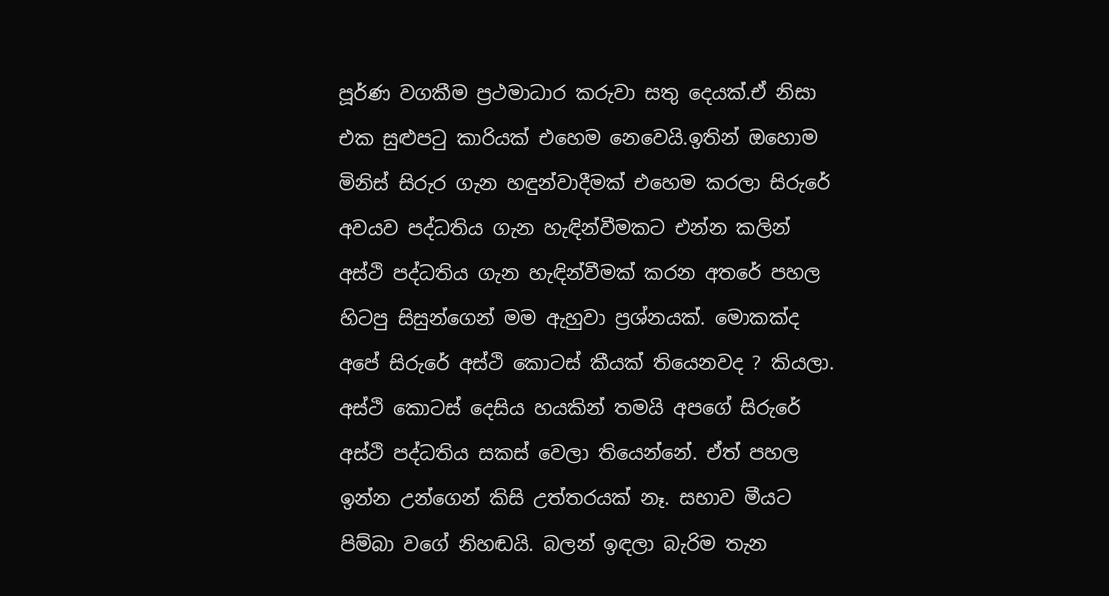පූර්ණ වගකීම ප්‍රථමාධාර කරුවා සතු දෙයක්.ඒ නිසා එක සුළුපටු කාරියක් එහෙම නෙවෙයි.ඉතින් ඔහොම මිනිස් සිරුර ගැන හඳුන්වාදීමක් එහෙම කරලා සිරුරේ  අවයව පද්ධතිය ගැන හැඳින්වීමකට එන්න කලින් අස්ථි පද්ධතිය ගැන හැඳින්වීමක් කරන අතරේ පහල හිටපු සිසුන්ගෙන් මම ඇහුවා ප්‍රශ්නයක්. මොකක්ද අපේ සිරුරේ අස්ථි කොටස් කීයක් තියෙනවද ? කියලා. අස්ථි කොටස් දෙසිය හයකින් තමයි අපගේ සිරුරේ අස්ථි පද්ධතිය සකස් වෙලා තියෙන්නේ. ඒත් පහල ඉන්න උන්ගෙන් කිසි උත්තරයක් නෑ. සභාව මීයට පිම්බා වගේ නිහඬයි. බලන් ඉඳලා බැරිම තැන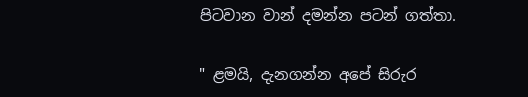පිටවාන වාන් දමන්න පටන් ගත්තා.

" ළමයි, දැනගන්න අපේ සිරුර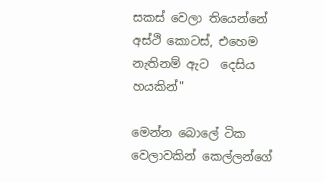සකස් වෙලා තියෙන්නේ අස්ථි කොටස්, එහෙම නැතිනම් ඇට  දෙසිය හයකින්"

මෙන්න බොලේ ටික වෙලාවකින් කෙල්ලන්ගේ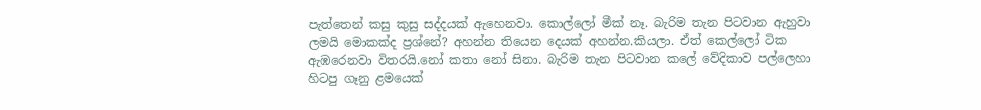පැත්තෙන් කසු කුසු සද්දයක් ඇහෙනවා. කොල්ලෝ මීක් නෑ. බැරිම තැන පිටවාන ඇහුවා ලමයි මොකක්ද ප්‍රශ්නේ? අහන්න තියෙන දෙයක් අහන්න.කියලා. ඒත් කෙල්ලෝ ටික ඇඹරෙනවා විතරයි.නෝ කතා නෝ සිනා. බැරිම තැන පිටවාන කලේ වේදිකාව පල්ලෙහා හිටපු ගෑනු ළමයෙක්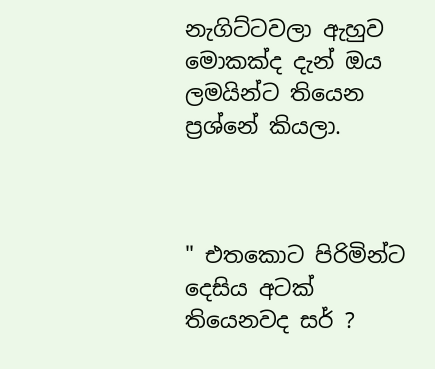නැගිට්ටවලා ඇහුව මොකක්ද දැන් ඔය ලමයින්ට තියෙන ප්‍රශ්නේ කියලා.



" එතකොට පිරිමින්ට දෙසිය අටක් තියෙනවද සර් ?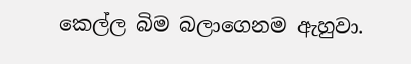කෙල්ල බිම බලාගෙනම ඇහුවා.